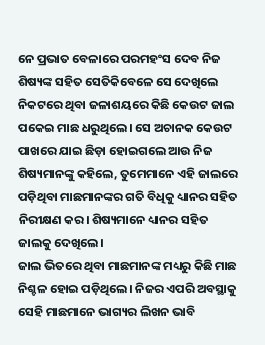ନେ ପ୍ରଭାତ ବେଳାରେ ପରମହଂସ ଦେବ ନିଜ ଶିଷ୍ୟଙ୍କ ସହିତ ସେତିକିବେଳେ ସେ ଦେଖିଲେ ନିକଟରେ ଥିବା ଜଳାଶୟରେ କିଛି କେଉଟ ଜାଲ ପକେଇ ମାଛ ଧରୁଥିଲେ। ସେ ଅଚାନକ କେଉଟ ପାଖରେ ଯାଇ ଛିଡ଼ା ହୋଇଗଲେ ଆଉ ନିଜ ଶିଷ୍ୟମାନଙ୍କୁ କହିଲେ, ତୁମେମାନେ ଏହି ଜାଲରେ ପଡ଼ିଥିବା ମାଛମାନଙ୍କର ଗତି ବିଧିକୁ ଧ୍ୟାନର ସହିତ ନିରୀକ୍ଷଣ କର। ଶିଷ୍ୟମାନେ ଧ୍ୟାନର ସହିତ ଜାଲକୁ ଦେଖିଲେ।
ଜାଲ ଭିତରେ ଥିବା ମାଛମାନଙ୍କ ମଧ୍ୟରୁ କିଛି ମାଛ ନିଶ୍ଚଳ ହୋଇ ପଡ଼ିଥିଲେ। ନିଜର ଏପରି ଅବସ୍ଥାକୁ ସେହି ମାଛମାନେ ଭାଗ୍ୟର ଲିଖନ ଭାବି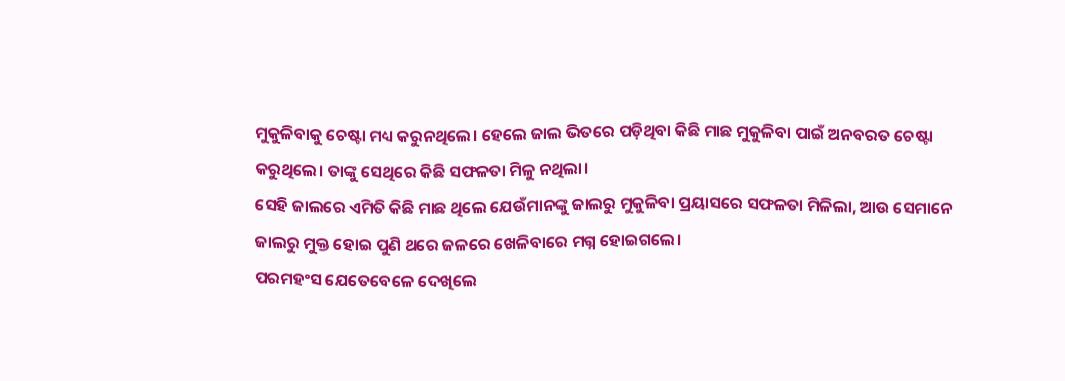ମୁକୁଳିବାକୁ ଚେଷ୍ଟା ମଧ୍ୟ କରୁନଥିଲେ। ହେଲେ ଜାଲ ଭିତରେ ପଡ଼ିଥିବା କିଛି ମାଛ ମୁକୁଳିବା ପାଇଁ ଅନବରତ ଚେଷ୍ଟା କରୁଥିଲେ। ତାଙ୍କୁ ସେଥିରେ କିଛି ସଫଳତା ମିଳୁ ନଥିଲା।
ସେହି ଜାଲରେ ଏମିତି କିଛି ମାଛ ଥିଲେ ଯେଉଁମାନଙ୍କୁ ଜାଲରୁ ମୁକୁଳିବା ପ୍ରୟାସରେ ସଫଳତା ମିଳିଲା, ଆଉ ସେମାନେ ଜାଲରୁ ମୁକ୍ତ ହୋଇ ପୁଣି ଥରେ ଜଳରେ ଖେଳିବାରେ ମଗ୍ନ ହୋଇଗଲେ।
ପରମହଂସ ଯେତେବେଳେ ଦେଖିଲେ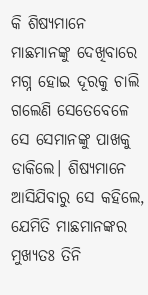କି ଶିଷ୍ୟମାନେ ମାଛମାନଙ୍କୁ ଦେଖିବାରେ ମଗ୍ନ ହୋଇ ଦୂରକୁ ଚାଲି ଗଲେଣି ସେତେବେଳେ ସେ ସେମାନଙ୍କୁ ପାଖକୁ ଡାକିଲେ। ଶିଷ୍ୟମାନେ ଆସିଯିବାରୁ ସେ କହିଲେ, ଯେମିତି ମାଛମାନଙ୍କର ମୁଖ୍ୟତଃ ତିନି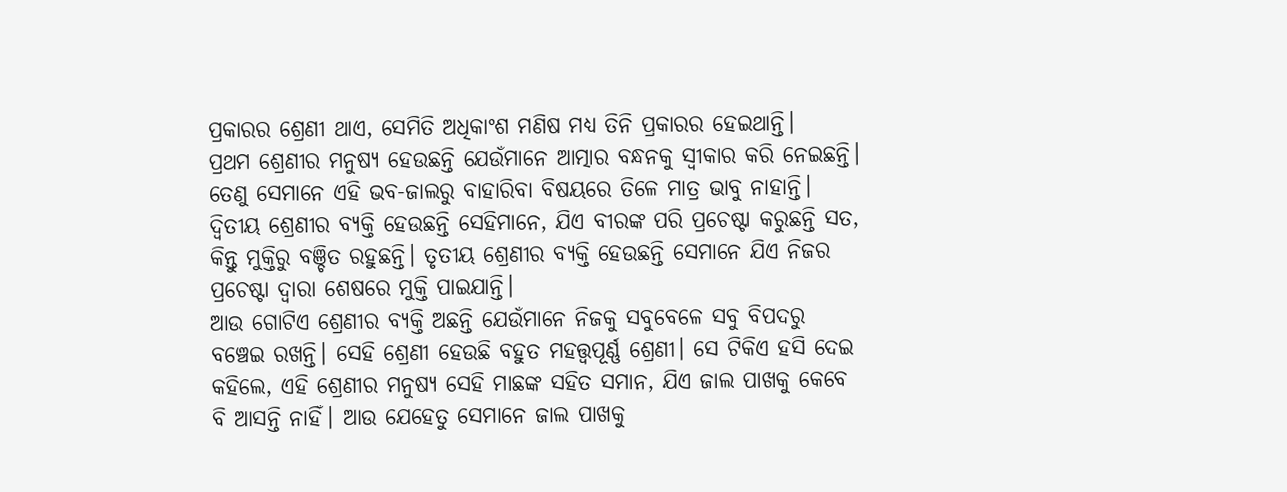ପ୍ରକାରର ଶ୍ରେଣୀ ଥାଏ, ସେମିତି ଅଧିକାଂଶ ମଣିଷ ମଧ୍ୟ ତିନି ପ୍ରକାରର ହେଇଥାନ୍ତି।
ପ୍ରଥମ ଶ୍ରେଣୀର ମନୁଷ୍ୟ ହେଉଛନ୍ତି ଯେଉଁମାନେ ଆତ୍ମାର ବନ୍ଧନକୁ ସ୍ବୀକାର କରି ନେଇଛନ୍ତି। ତେଣୁ ସେମାନେ ଏହି ଭବ-ଜାଲରୁ ବାହାରିବା ବିଷୟରେ ତିଳେ ମାତ୍ର ଭାବୁ ନାହାନ୍ତି। ଦ୍ବିତୀୟ ଶ୍ରେଣୀର ବ୍ୟକ୍ତି ହେଉଛନ୍ତି ସେହିମାନେ, ଯିଏ ବୀରଙ୍କ ପରି ପ୍ରଚେଷ୍ଟା କରୁଛନ୍ତି ସତ, କିନ୍ତୁ ମୁକ୍ତିରୁ ବଞ୍ଚିତ ରହୁଛନ୍ତି। ତୃତୀୟ ଶ୍ରେଣୀର ବ୍ୟକ୍ତି ହେଉଛନ୍ତି ସେମାନେ ଯିଏ ନିଜର ପ୍ରଚେଷ୍ଟା ଦ୍ବାରା ଶେଷରେ ମୁକ୍ତି ପାଇଯାନ୍ତି।
ଆଉ ଗୋଟିଏ ଶ୍ରେଣୀର ବ୍ୟକ୍ତି ଅଛନ୍ତି ଯେଉଁମାନେ ନିଜକୁ ସବୁବେଳେ ସବୁ ବିପଦରୁ ବଞ୍ଚେଇ ରଖନ୍ତି। ସେହି ଶ୍ରେଣୀ ହେଉଛି ବହୁତ ମହତ୍ତ୍ବପୂର୍ଣ୍ଣ ଶ୍ରେଣୀ। ସେ ଟିକିଏ ହସି ଦେଇ କହିଲେ, ଏହି ଶ୍ରେଣୀର ମନୁଷ୍ୟ ସେହି ମାଛଙ୍କ ସହିତ ସମାନ, ଯିଏ ଜାଲ ପାଖକୁ କେବେ ବି ଆସନ୍ତି ନାହିଁ। ଆଉ ଯେହେତୁ ସେମାନେ ଜାଲ ପାଖକୁ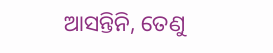ଆସନ୍ତିନି, ତେଣୁ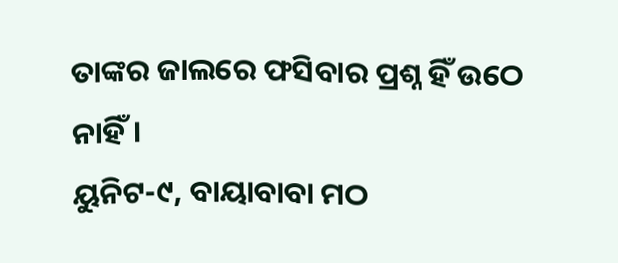ତାଙ୍କର ଜାଲରେ ଫସିବାର ପ୍ରଶ୍ନ ହିଁ ଉଠେ ନାହିଁ।
ୟୁନିଟ-୯, ବାୟାବାବା ମଠ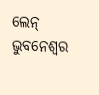ଲେନ୍
ଭୁବନେଶ୍ବର